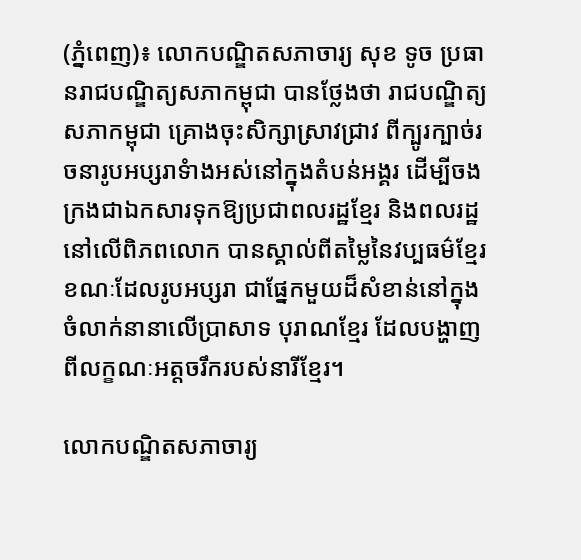(ភ្នំពេញ)៖ លោកបណ្ឌិតសភាចារ្យ សុខ ទូច ប្រធានរាជបណ្ឌិត្យសភាកម្ពុជា បានថ្លែងថា រាជបណ្ឌិត្យសភាកម្ពុជា គ្រោងចុះសិក្សាស្រាវជ្រាវ ពីក្បូរក្បាច់រចនារូបអប្សរាទំាងអស់នៅក្នុងតំបន់អង្គរ ដើម្បីចងក្រងជាឯកសារទុកឱ្យប្រជាពលរដ្ឋខ្មែរ និងពលរដ្ឋនៅលើពិភពលោក បានស្គាល់ពីតម្លៃនៃវប្បធម៌ខ្មែរ ខណៈដែលរូបអប្សរា ជាផ្នែកមួយដ៏សំខាន់នៅក្នុងចំលាក់នានាលើប្រាសាទ បុរាណខ្មែរ ដែលបង្ហាញពីលក្ខណៈអត្តចរឹករបស់នារីខ្មែរ។

លោកបណ្ឌិតសភាចារ្យ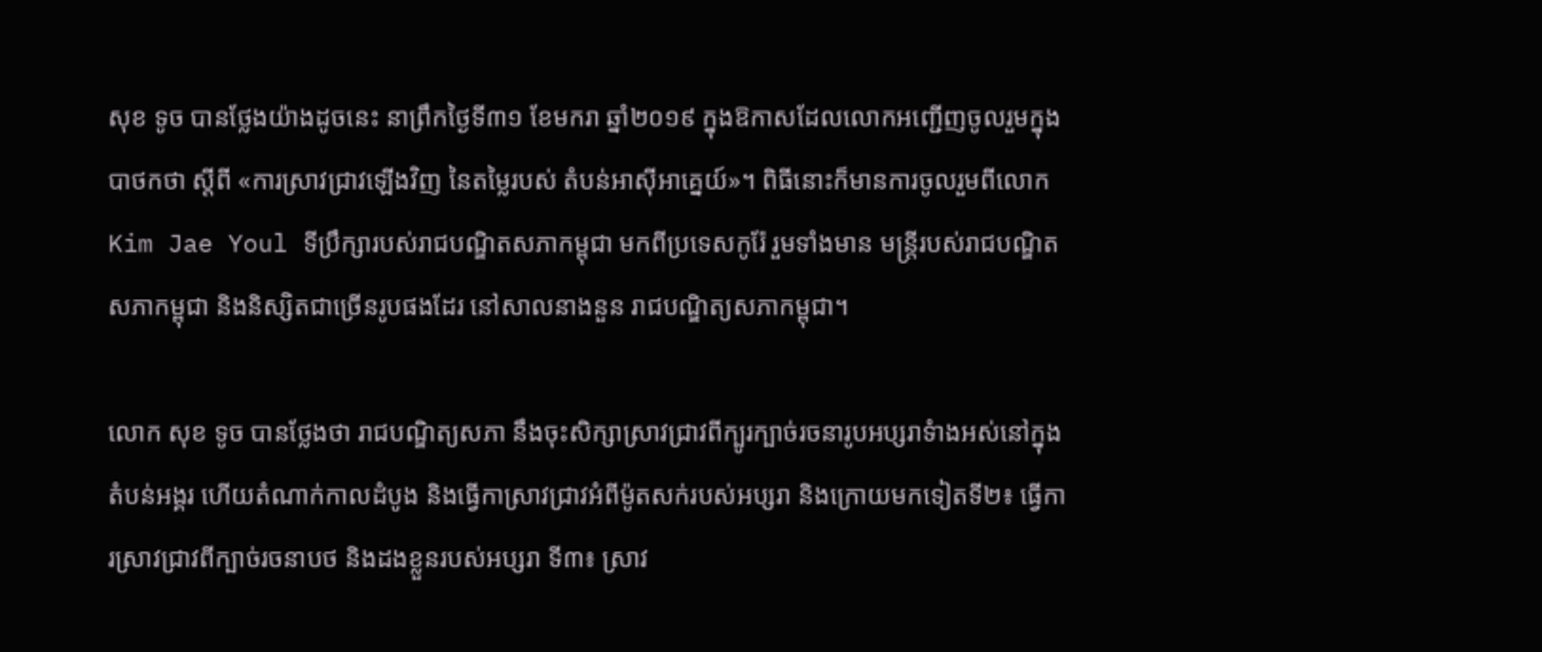សុខ ទូច បានថ្លែងយ៉ាងដូចនេះ នាព្រឹកថ្ងៃទី៣១ ខែមករា ឆ្នាំ២០១៩ ក្នុងឱកាសដែលលោកអញ្ជើញចូលរួមក្នុងបាថកថា ស្តីពី «ការស្រាវជ្រាវឡើងវិញ នៃតម្លៃរបស់ តំបន់អាស៊ីអាគ្នេយ៍»។ ពិធីនោះក៏មានការចូលរួមពីលោក Kim Jae Youl ទីប្រឹក្សារបស់រាជបណ្ឌិតសភាកម្ពុជា មកពីប្រទេសកូរ៉ែ រួមទាំងមាន មន្ត្រីរបស់រាជបណ្ឌិតសភាកម្ពុជា និងនិស្សិតជាច្រើនរូបផងដែរ នៅសាលនាងនួន រាជបណ្ឌិត្យសភាកម្ពុជា។

លោក សុខ ទូច បានថ្លែងថា រាជបណ្ឌិត្យសភា នឹងចុះសិក្សាស្រាវជ្រាវពីក្បូរក្បាច់រចនារូបអប្សរាទំាងអស់នៅក្នុងតំបន់អង្គរ ហើយតំណាក់កាលដំបូង និងធ្វើកាស្រាវជ្រាវអំពីម៉ូតសក់របស់អប្សរា និងក្រោយមកទៀតទី២៖ ធ្វើការស្រាវជ្រាវពីក្បាច់រចនាបថ និងដងខ្លួនរបស់អប្សរា ទី៣៖ ស្រាវ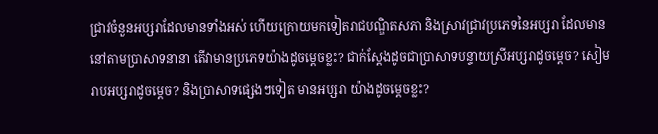ជ្រាវចំនួនអប្សរាដែលមានទាំងអស់ ហើយក្រោយមកទៀតរាជបណ្ឌិតសភា និងស្រាវជ្រាវប្រភេទនៃអប្សរា ដែលមាននៅតាមប្រាសាទនានា តើវាមានប្រភេទយ៉ាងដូចម្តេចខ្លះ? ជាក់ស្តែងដូចជាប្រាសាទបន្ទាយស្រីអប្សរាដូចម្តេច? សៀមរាបអប្សរាដូចម្តេច? និងប្រាសាទផ្សេងៗទៀត មានអប្សរា យ៉ាងដូចម្តេចខ្លះ?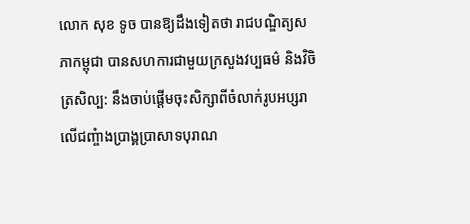លោក សុខ ទូច បានឱ្យដឹងទៀតថា រាជបណ្ឌិត្យសភាកម្ពុជា បានសហការជាមួយក្រសួងវប្បធម៌ និងវិចិត្រសិល្ប: នឹងចាប់ផ្តើមចុះសិក្សាពីចំលាក់រូបអប្សរា លើជញ្ចំាងប្រាង្គប្រាសាទបុរាណ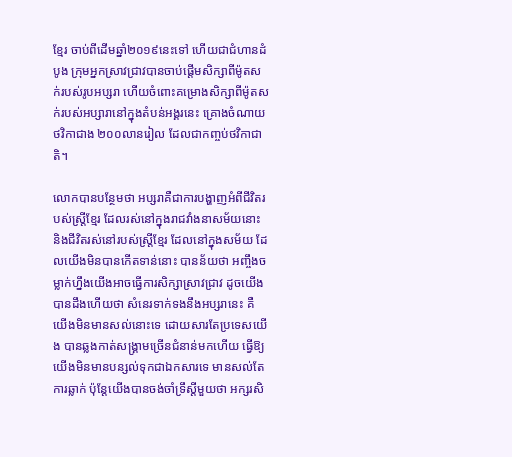ខ្មែរ ចាប់ពីដើមឆ្នាំ២០១៩នេះទៅ ហើយជាជំហានដំបូង ក្រុមអ្នកស្រាវជ្រាវបានចាប់ផ្តើមសិក្សាពីម៉ូតសក់របស់រូបអប្សរា ហើយចំពោះគម្រោងសិក្សាពីម៉ូតសក់របស់អប្សារានៅក្នុងតំបន់អង្គរនេះ គ្រោងចំណាយថវិកាជាង ២០០លានរៀល ដែលជាកញ្ចប់ថវិកាជាតិ។

លោកបានបន្ថែមថា អប្សរាគឺជាការបង្ហាញអំពីជីវិតរបស់ស្ត្រីខ្មែរ ដែលរស់នៅក្នុងរាជវាំងនាសម័យនោះ និងជីវិតរស់នៅរបស់ស្ត្រីខ្មែរ ដែលនៅក្នុងសម័យ ដែលយើងមិនបានកើតទាន់នោះ បានន័យថា អញ្ចឹងចម្លាក់ហ្នឹងយើងអាចធ្វើការសិក្សាស្រាវជ្រាវ ដូចយើងបានដឹងហើយថា សំនេរទាក់ទងនឹងអប្សរានេះ គឺយើងមិនមានសល់នោះទេ ដោយសារតែប្រទេសយើង បានឆ្លងកាត់សង្គ្រាមច្រើនជំនាន់មកហើយ ធ្វើឱ្យយើងមិនមានបន្សល់ទុកជាឯកសារទេ មានសល់តែការឆ្លាក់ ប៉ុន្តែយើងបានចង់ចាំទ្រឹស្តីមួយថា អក្សរសិ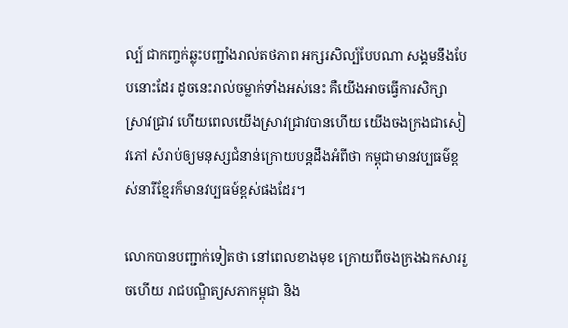ល្ប៍ ជាកញ្ចក់ឆ្លុះបញ្ជាំងរាល់តថភាព អក្សរសិល្ប៍បែបណា សង្គមនឹងបែបនោះដែរ ដូចនេះរាល់ចម្លាក់ទាំងអស់នេះ គឺយើងអាចធ្វើការសិក្សាស្រាវជ្រាវ ហើយពេលយើងស្រាវជ្រាវបានហើយ យើងចងក្រងជាសៀវភៅ សំរាប់ឲ្យមនុស្សជំនាន់ក្រោយបន្តដឹងអំពីថា កម្ពុជាមានវប្បធម៌ខ្ពស់នារីខ្មែរក៏មានវប្បធម៍ខ្ពស់ផងដែរ។

លោកបានបញ្ជាក់ទៀតថា នៅពេលខាងមុខ ក្រោយពីចងក្រងឯកសាររួចហើយ រាជបណ្ឌិត្យសភាកម្ពុជា និង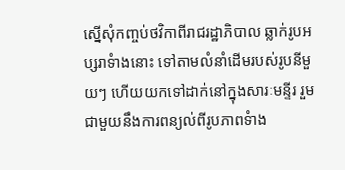ស្នើសុំកញ្ចប់ថវិកាពីរាជរដ្ឋាភិបាល ឆ្លាក់រូបអប្សរាទំាងនោះ ទៅតាមលំនាំដើមរបស់រូបនីមួយៗ ហើយយកទៅដាក់នៅក្នុងសារៈមន្ទីរ រួមជាមួយនឹងការពន្យល់ពីរូបភាពទំាង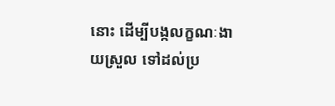នោះ ដើម្បីបង្កលក្ខណៈងាយស្រួល ទៅដល់ប្រ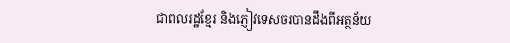ជាពលរដ្ឋខ្មែរ និងភ្ញៀវទេសចរបានដឹងពីអត្ថន័យ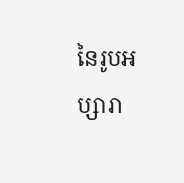នៃរូបអប្សារា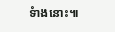ទំាងនោះ៕